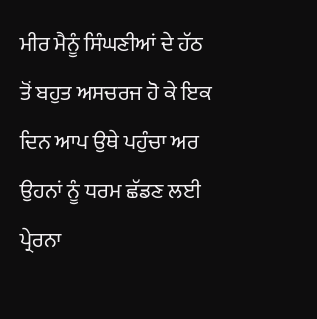ਮੀਰ ਮੈਨੂੰ ਸਿੰਘਣੀਆਂ ਦੇ ਹੱਠ ਤੋਂ ਬਹੁਤ ਅਸਚਰਜ ਹੋ ਕੇ ਇਕ ਦਿਨ ਆਪ ਉਥੇ ਪਹੁੰਚਾ ਅਰ ਉਹਨਾਂ ਨੂੰ ਧਰਮ ਛੱਡਣ ਲਈ ਪ੍ਰੇਰਨਾ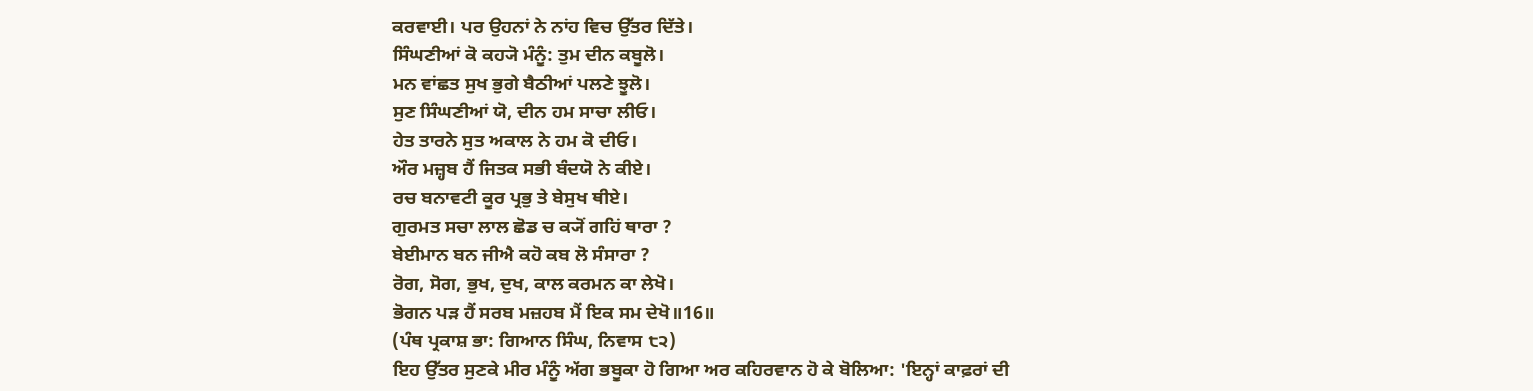ਕਰਵਾਈ। ਪਰ ਉਹਨਾਂ ਨੇ ਨਾਂਹ ਵਿਚ ਉੱਤਰ ਦਿੱਤੇ।
ਸਿੰਘਣੀਆਂ ਕੋ ਕਹ੍ਯੋ ਮੰਨੂੰ: ਤੁਮ ਦੀਨ ਕਬੂਲੋ।
ਮਨ ਵਾਂਛਤ ਸੁਖ ਭੁਗੇ ਬੈਠੀਆਂ ਪਲਣੇ ਝੂਲੋ।
ਸੁਣ ਸਿੰਘਣੀਆਂ ਯੋ, ਦੀਨ ਹਮ ਸਾਚਾ ਲੀਓ।
ਹੇਤ ਤਾਰਨੇ ਸੁਤ ਅਕਾਲ ਨੇ ਹਮ ਕੋ ਦੀਓ।
ਔਰ ਮਜ਼੍ਹਬ ਹੈਂ ਜਿਤਕ ਸਭੀ ਬੰਦਯੋ ਨੇ ਕੀਏ।
ਰਚ ਬਨਾਵਟੀ ਕੂਰ ਪ੍ਰਭੁ ਤੇ ਬੇਸੁਖ ਥੀਏ।
ਗੁਰਮਤ ਸਚਾ ਲਾਲ ਛੋਡ ਚ ਕ੍ਯੋਂ ਗਹਿਂ ਥਾਰਾ ?
ਬੇਈਮਾਨ ਬਨ ਜੀਐ ਕਹੋ ਕਬ ਲੋ ਸੰਸਾਰਾ ?
ਰੋਗ, ਸੋਗ, ਭੁਖ, ਦੁਖ, ਕਾਲ ਕਰਮਨ ਕਾ ਲੇਖੋ।
ਭੋਗਨ ਪੜ ਹੈਂ ਸਰਬ ਮਜ਼ਹਬ ਮੈਂ ਇਕ ਸਮ ਦੇਖੋ॥16॥
(ਪੰਥ ਪ੍ਰਕਾਸ਼ ਭਾ: ਗਿਆਨ ਸਿੰਘ, ਨਿਵਾਸ ੮੨)
ਇਹ ਉੱਤਰ ਸੁਣਕੇ ਮੀਰ ਮੰਨੂੰ ਅੱਗ ਭਬੂਕਾ ਹੋ ਗਿਆ ਅਰ ਕਹਿਰਵਾਨ ਹੋ ਕੇ ਬੋਲਿਆ: 'ਇਨ੍ਹਾਂ ਕਾਫ਼ਰਾਂ ਦੀ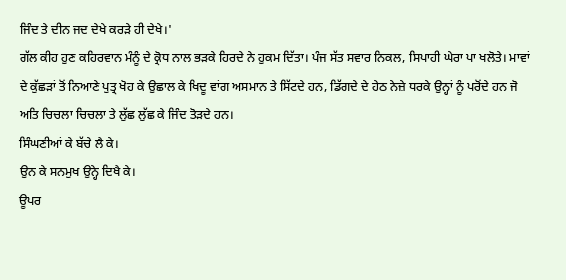ਜਿੰਦ ਤੇ ਦੀਨ ਜਦ ਦੇਖੇ ਕਰੜੇ ਹੀ ਦੇਖੇ।'
ਗੱਲ ਕੀਹ ਹੁਣ ਕਹਿਰਵਾਨ ਮੰਨੂੰ ਦੇ ਕ੍ਰੋਧ ਨਾਲ ਭੜਕੇ ਹਿਰਦੇ ਨੇ ਹੁਕਮ ਦਿੱਤਾ। ਪੰਜ ਸੱਤ ਸਵਾਰ ਨਿਕਲ, ਸਿਪਾਹੀ ਘੇਰਾ ਪਾ ਖਲੋਤੇ। ਮਾਵਾਂ ਦੇ ਕੁੱਛੜਾਂ ਤੋਂ ਨਿਆਣੇ ਪੁਤ੍ਰ ਖੋਹ ਕੇ ਉਛਾਲ ਕੇ ਖਿਦੂ ਵਾਂਗ ਅਸਮਾਨ ਤੇ ਸਿੱਟਦੇ ਹਨ, ਡਿੱਗਦੇ ਦੇ ਹੇਠ ਨੇਜ਼ੇ ਧਰਕੇ ਉਨ੍ਹਾਂ ਨੂੰ ਪਰੋਂਦੇ ਹਨ ਜੋ ਅਤਿ ਚਿਚਲਾ ਚਿਚਲਾ ਤੇ ਲੁੱਛ ਲੁੱਛ ਕੇ ਜਿੰਦ ਤੋੜਦੇ ਹਨ।
ਸਿੰਘਣੀਆਂ ਕੇ ਬੱਚੇ ਲੈ ਕੇ।
ਉਨ ਕੇ ਸਨਮੁਖ ਉਨ੍ਹੇ ਦਿਖੈ ਕੇ।
ਊਪਰ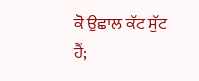ਕੋ ਉਛਾਲ ਕੱਟ ਸੁੱਟ ਹੈਂ;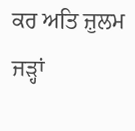ਕਰ ਅਤਿ ਜ਼ੁਲਮ ਜੜ੍ਹਾਂ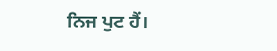ਨਿਜ ਪੁਟ ਹੈਂ।